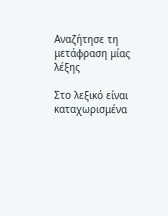Αναζήτησε τη μετάφραση μίας λέξης

Στο λεξικό είναι καταχωρισμένα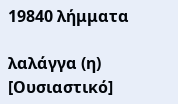19840 λήμματα

λαλάγγα (η) [Ουσιαστικό]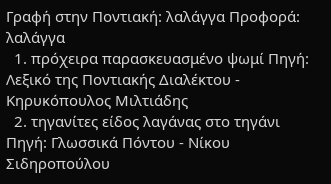Γραφή στην Ποντιακή: λαλάγγα Προφορά: λαλάγγα
  1. πρόχειρα παρασκευασμένο ψωμί Πηγή: Λεξικό της Ποντιακής Διαλέκτου - Κηρυκόπουλος Μιλτιάδης
  2. τηγανίτες είδος λαγάνας στο τηγάνι Πηγή: Γλωσσικά Πόντου - Νίκου Σιδηροπούλου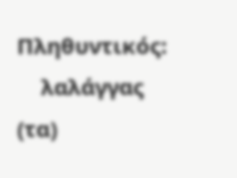Πληθυντικός:
    λαλάγγας (τα)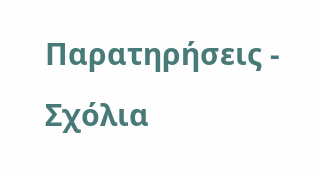Παρατηρήσεις - Σχόλια